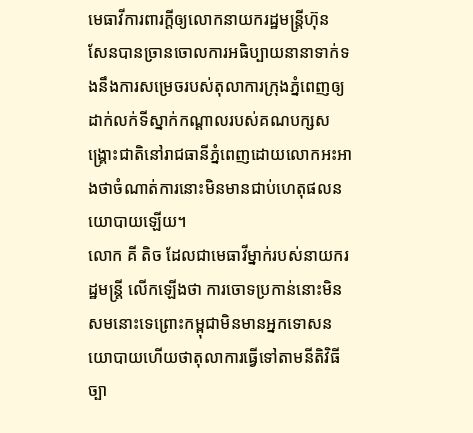មេធាវីការពារក្តីឲ្យលោកនាយករដ្ឋមន្ត្រីហ៊ុន សែនបានច្រានចោលការអធិប្បាយនានាទាក់ទងនឹងការសម្រេចរបស់តុលាការក្រុងភ្នំពេញឲ្យដាក់លក់ទីស្នាក់កណ្តាលរបស់គណបក្សសង្គ្រោះជាតិនៅរាជធានីភ្នំពេញដោយលោកអះអាងថាចំណាត់ការនោះមិនមានជាប់ហេតុផលនយោបាយឡើយ។
លោក គី តិច ដែលជាមេធាវីម្នាក់របស់នាយករដ្ឋមន្រ្តី លើកឡើងថា ការចោទប្រកាន់នោះមិនសមនោះទេព្រោះកម្ពុជាមិនមានអ្នកទោសនយោបាយហើយថាតុលាការធ្វើទៅតាមនីតិវិធីច្បា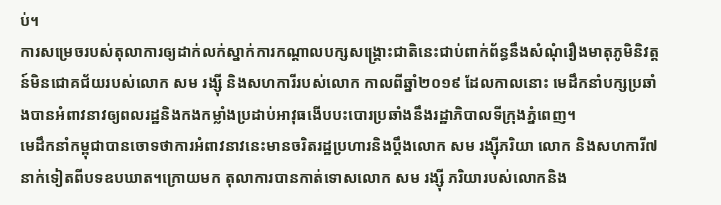ប់។
ការសម្រេចរបស់តុលាការឲ្យដាក់លក់ស្នាក់ការកណ្តាលបក្សសង្គ្រោះជាតិនេះជាប់ពាក់ព័ន្ធនឹងសំណុំរឿងមាតុភូមិនិវត្តន៍មិនជោគជ័យរបស់លោក សម រង្ស៊ី និងសហការីរបស់លោក កាលពីឆ្នាំ២០១៩ ដែលកាលនោះ មេដឹកនាំបក្សប្រឆាំងបានអំពាវនាវឲ្យពលរដ្ឋនិងកងកម្លាំងប្រដាប់អាវុធងើបបះបោរប្រឆាំងនឹងរដ្ឋាភិបាលទីក្រុងភ្នំពេញ។
មេដឹកនាំកម្ពុជាបានចោទថាការអំពាវនាវនេះមានចរិតរដ្ឋប្រហារនិងប្តឹងលោក សម រង្ស៊ីភរិយា លោក និងសហការី៧នាក់ទៀតពីបទឧបឃាត។ក្រោយមក តុលាការបានកាត់ទោសលោក សម រង្ស៊ី ភរិយារបស់លោកនិង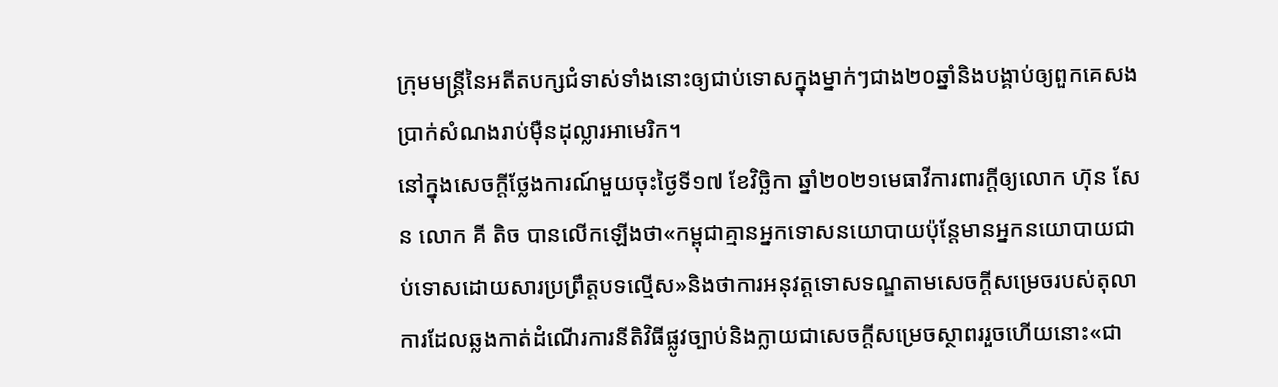ក្រុមមន្ត្រីនៃអតីតបក្សជំទាស់ទាំងនោះឲ្យជាប់ទោសក្នុងម្នាក់ៗជាង២០ឆ្នាំនិងបង្គាប់ឲ្យពួកគេសងប្រាក់សំណងរាប់ម៉ឺនដុល្លារអាមេរិក។
នៅក្នុងសេចក្តីថ្លែងការណ៍មួយចុះថ្ងៃទី១៧ ខែវិច្ឆិកា ឆ្នាំ២០២១មេធាវីការពារក្តីឲ្យលោក ហ៊ុន សែន លោក គី តិច បានលើកឡើងថា«កម្ពុជាគ្មានអ្នកទោសនយោបាយប៉ុន្តែមានអ្នកនយោបាយជាប់ទោសដោយសារប្រព្រឹត្តបទល្មើស»និងថាការអនុវត្តទោសទណ្ឌតាមសេចក្តីសម្រេចរបស់តុលាការដែលឆ្លងកាត់ដំណើរការនីតិវិធីផ្លូវច្បាប់និងក្លាយជាសេចក្តីសម្រេចស្ថាពររួចហើយនោះ«ជា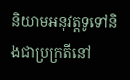និយាមអនុវត្តទូទៅនិងជាប្រក្រតីនៅ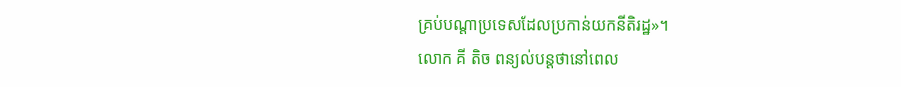គ្រប់បណ្តាប្រទេសដែលប្រកាន់យកនីតិរដ្ឋ»។
លោក គី តិច ពន្យល់បន្តថានៅពេល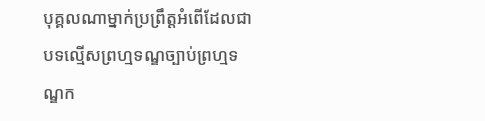បុគ្គលណាម្នាក់ប្រព្រឹត្តអំពើដែលជាបទល្មើសព្រហ្មទណ្ឌច្បាប់ព្រហ្មទណ្ឌក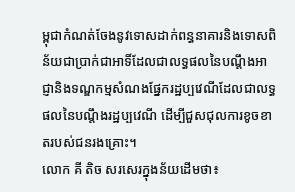ម្ពុជាកំណត់ចែងនូវទោសដាក់ពន្ធនាគារនិងទោសពិន័យជាប្រាក់ជាអាទិ៍ដែលជាលទ្ធផលនៃបណ្តឹងអាជ្ញានិងទណ្ឌកម្មសំណងផ្នែករដ្ឋប្បវេណីដែលជាលទ្ធផលនៃបណ្តឹងរដ្ឋប្បវេណី ដើម្បីជួសជុលការខូចខាតរបស់ជនរងគ្រោះ។
លោក គី តិច សរសេរក្នុងន័យដើមថា៖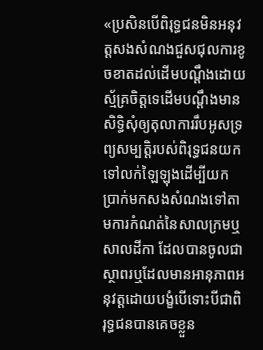«ប្រសិនបើពិរុទ្ធជនមិនអនុវត្តសងសំណងជួសជុលការខូចខាតដល់ដើមបណ្តឹងដោយស្ម័គ្រចិត្តទេដើមបណ្តឹងមានសិទ្ធិសុំឲ្យតុលាការរឹបអូសទ្រព្យសម្បត្តិរបស់ពិរុទ្ធជនយកទៅលក់ឡៃឡុងដើម្បីយកប្រាក់មកសងសំណងទៅតាមការកំណត់នៃសាលក្រមឬសាលដីកា ដែលបានចូលជាស្ថាពរឬដែលមានអានុភាពអនុវត្តដោយបង្ខំបើទោះបីជាពិរុទ្ធជនបានគេចខ្លួន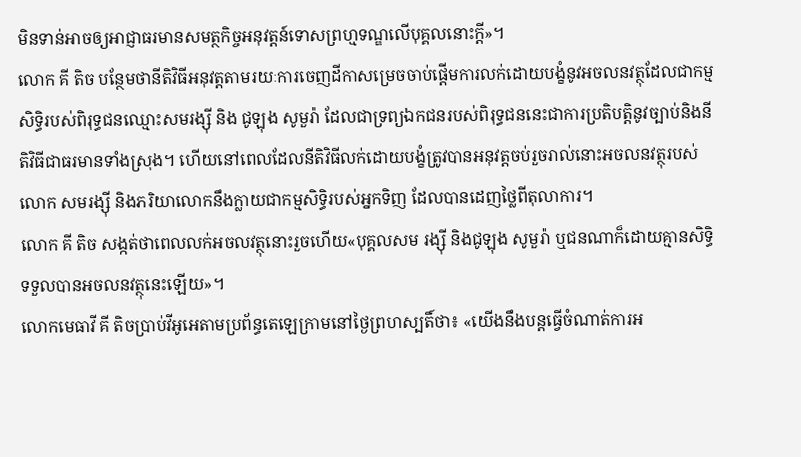មិនទាន់អាចឲ្យអាជ្ញាធរមានសមត្ថកិច្ចអនុវត្តន៍ទោសព្រហ្មទណ្ឌលើបុគ្គលនោះក្តី»។
លោក គី តិច បន្ថែមថានីតិវិធីអនុវត្តតាមរយៈការចេញដីកាសម្រេចចាប់ផ្តើមការលក់ដោយបង្ខំនូវអចលនវត្ថុដែលជាកម្មសិទ្ធិរបស់ពិរុទ្ធជនឈ្មោះសមរង្ស៊ី និង ជូឡុង សូមួរ៉ា ដែលជាទ្រព្យឯកជនរបស់ពិរុទ្ធជននេះជាការប្រតិបត្តិនូវច្បាប់និងនីតិវិធីជាធរមានទាំងស្រុង។ ហើយនៅពេលដែលនីតិវិធីលក់ដោយបង្ខំត្រូវបានអនុវត្តចប់រួចរាល់នោះអចលនវត្ថុរបស់លោក សមរង្ស៊ី និងភរិយាលោកនឹងក្លាយជាកម្មសិទ្ធិរបស់អ្នកទិញ ដែលបានដេញថ្លៃពីតុលាការ។
លោក គី តិច សង្កត់ថាពេលលក់អចលវត្ថុនោះរួចហើយ«បុគ្គលសម រង្ស៊ី និងជូឡុង សូមួរ៉ា ឬជនណាក៏ដោយគ្មានសិទ្ធិទទួលបានអចលនវត្ថុនេះឡើយ»។
លោកមេធាវី គី តិចប្រាប់វីអូអេតាមប្រព័ន្ធតេឡេក្រាមនៅថ្ងៃព្រហស្បតិ៍ថា៖ «យើងនឹងបន្តធ្វើចំណាត់ការអ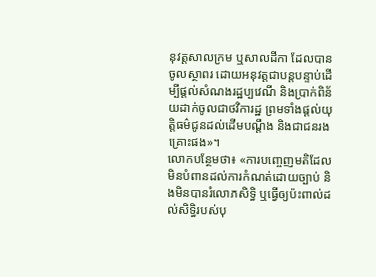នុវត្តសាលក្រម ឬសាលដីកា ដែលបានចូលស្ថាពរ ដោយអនុវត្តជាបន្តបន្ទាប់ដើម្បីផ្តល់សំណងរដ្ឋប្បវេណី និងប្រាក់ពិន័យដាក់ចូលជាថវិការដ្ឋ ព្រមទាំងផ្តល់យុត្តិធម៌ជូនដល់ដើមបណ្តឹង និងជាជនរងគ្រោះផង»។
លោកបន្ថែមថា៖ «ការបញ្ចេញមតិដែលមិនបំពានដល់ការកំណត់ដោយច្បាប់ និងមិនបានរំលោភសិទ្ធិ ឬធ្វើឲ្យប៉ះពាល់ដល់សិទ្ធិរបស់បុ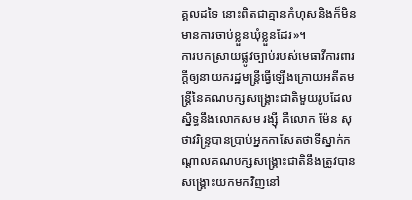គ្គលដទៃ នោះពិតជាគ្មានកំហុសនិងក៏មិនមានការចាប់ខ្លួនឃុំខ្លួនដែរ»។
ការបកស្រាយផ្លូវច្បាប់របស់មេធាវីការពារក្តីឲ្យនាយករដ្ឋមន្ត្រីធ្វើឡើងក្រោយអតីតមន្ត្រីនៃគណបក្សសង្គ្រោះជាតិមួយរូបដែលស្និទ្ធនឹងលោកសម រង្ស៊ី គឺលោក ម៉ែន សុថាវរិន្ទ្របានប្រាប់អ្នកកាសែតថាទីស្នាក់កណ្តាលគណបក្សសង្គ្រោះជាតិនឹងត្រូវបានសង្គ្រោះយកមកវិញនៅ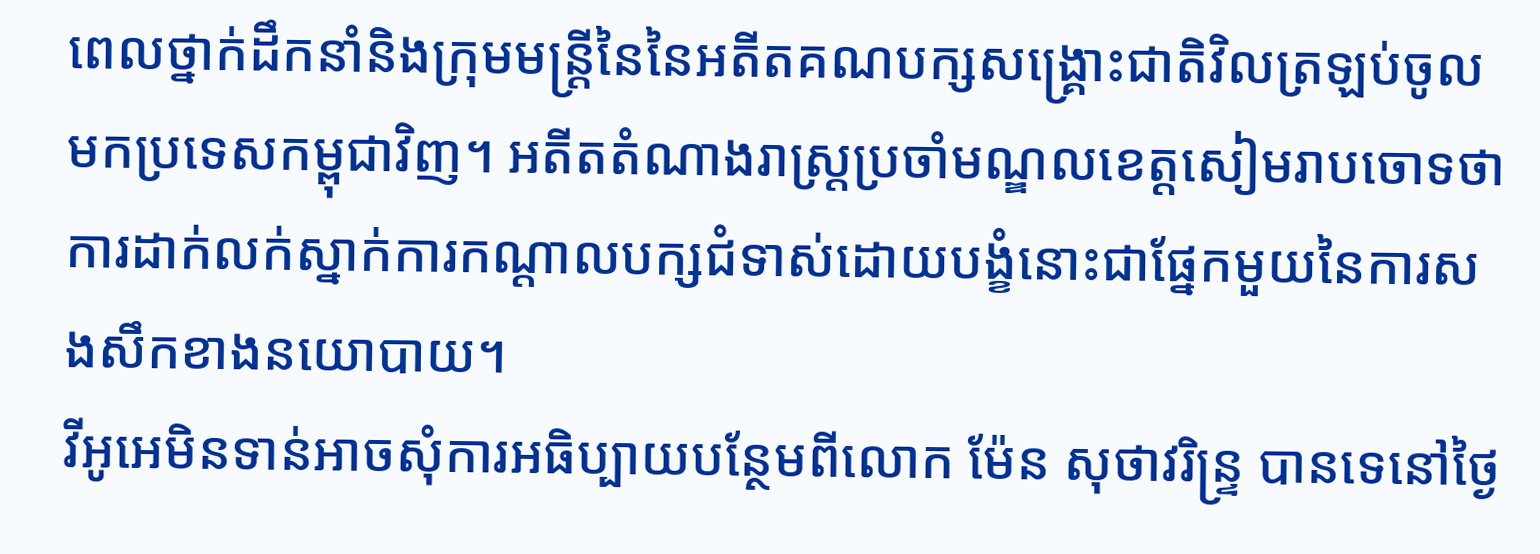ពេលថ្នាក់ដឹកនាំនិងក្រុមមន្ត្រីនៃនៃអតីតគណបក្សសង្គ្រោះជាតិវិលត្រឡប់ចូលមកប្រទេសកម្ពុជាវិញ។ អតីតតំណាងរាស្ត្រប្រចាំមណ្ឌលខេត្តសៀមរាបចោទថាការដាក់លក់ស្នាក់ការកណ្តាលបក្សជំទាស់ដោយបង្ខំនោះជាផ្នែកមួយនៃការសងសឹកខាងនយោបាយ។
វីអូអេមិនទាន់អាចសុំការអធិប្បាយបន្ថែមពីលោក ម៉ែន សុថាវរិន្ទ្រ បានទេនៅថ្ងៃ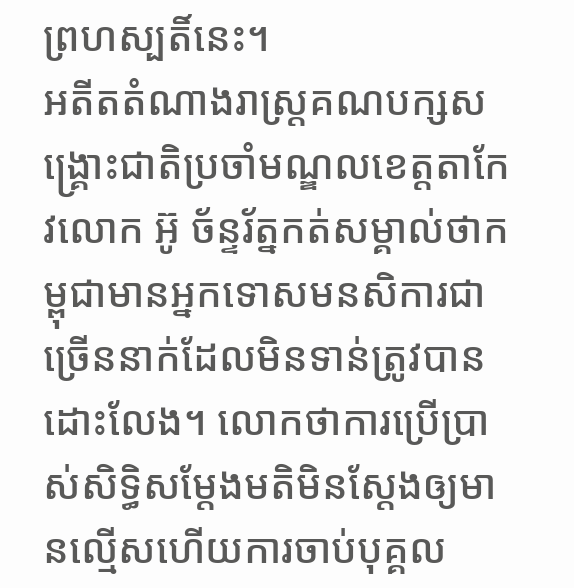ព្រហស្បតិ៍នេះ។
អតីតតំណាងរាស្ត្រគណបក្សសង្គ្រោះជាតិប្រចាំមណ្ឌលខេត្តតាកែវលោក អ៊ូ ច័ន្ទរ័ត្នកត់សម្គាល់ថាកម្ពុជាមានអ្នកទោសមនសិការជាច្រើននាក់ដែលមិនទាន់ត្រូវបានដោះលែង។ លោកថាការប្រើប្រាស់សិទ្ធិសម្តែងមតិមិនស្តែងឲ្យមានល្មើសហើយការចាប់បុគ្គល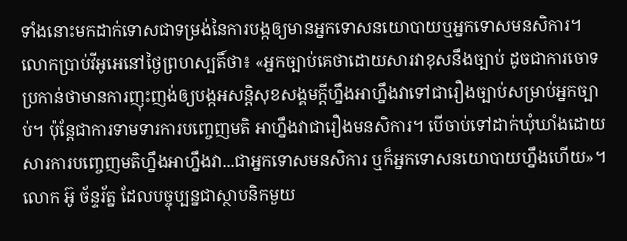ទាំងនោះមកដាក់ទោសជាទម្រង់នៃការបង្កឲ្យមានអ្នកទោសនយោបាយឬអ្នកទោសមនសិការ។
លោកប្រាប់វីអូអេនៅថ្ងៃព្រហស្បតិ៍ថា៖ «អ្នកច្បាប់គេថាដោយសារវាខុសនឹងច្បាប់ ដូចជាការចោទប្រកាន់ថាមានការញុះញង់ឲ្យបង្កអសន្តិសុខសង្គមក្តីហ្នឹងអាហ្នឹងវាទៅជារឿងច្បាប់សម្រាប់អ្នកច្បាប់។ ប៉ុន្តែជាការទាមទារការបញ្ចេញមតិ អាហ្នឹងវាជារឿងមនសិការ។ បើចាប់ទៅដាក់ឃុំឃាំងដោយសារការបញ្ចេញមតិហ្នឹងអាហ្នឹងវា...ជាអ្នកទោសមនសិការ ឬក៏អ្នកទោសនយោបាយហ្នឹងហើយ»។
លោក អ៊ូ ច័ន្ទរ័ត្ន ដែលបច្ចុប្បន្នជាស្ថាបនិកមួយ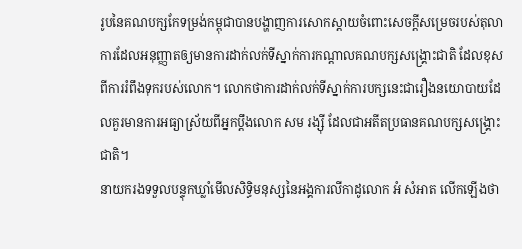រូបនៃគណបក្សកែទម្រង់កម្ពុជាបានបង្ហាញការសោកស្តាយចំពោះសេចក្តីសម្រេចរបស់តុលាការដែលអនុញ្ញាតឲ្យមានការដាក់លក់ទីស្នាក់ការកណ្តាលគណបក្សសង្គ្រោះជាតិ ដែលខុសពីការរំពឹងទុករបស់លោក។ លោកថាការដាក់លក់ទីស្នាក់ការបក្សនេះជារឿងនយោបាយដែលគួរមានការអធ្យាស្រ័យពីអ្នកប្តឹងលោក សម រង្ស៊ី ដែលជាអតីតប្រធានគណបក្សសង្គ្រោះជាតិ។
នាយករងទទួលបន្ទុកឃ្លាំមើលសិទ្ធិមនុស្សនៃអង្គការលីកាដូលោក អំ សំអាត លើកឡើងថា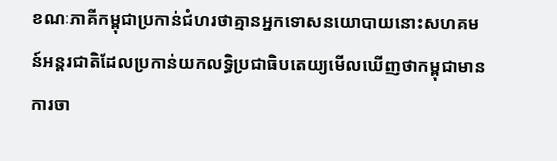ខណៈភាគីកម្ពុជាប្រកាន់ជំហរថាគ្មានអ្នកទោសនយោបាយនោះសហគមន៍អន្តរជាតិដែលប្រកាន់យកលទ្ធិប្រជាធិបតេយ្យមើលឃើញថាកម្ពុជាមានការចា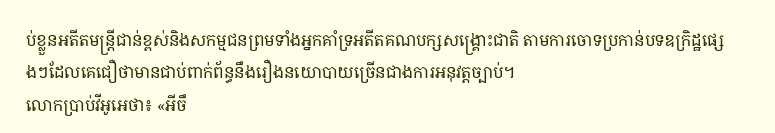ប់ខ្លួនអតីតមន្ត្រីជាន់ខ្ពស់និងសកម្មជនព្រមទាំងអ្នកគាំទ្រអតីតគណបក្សសង្គ្រោះជាតិ តាមការចោទប្រកាន់បទឧក្រិដ្ឋផ្សេងៗដែលគេជឿថាមានជាប់ពាក់ព័ន្ធនឹងរឿងនយោបាយច្រើនជាងការអនុវត្តច្បាប់។
លោកប្រាប់វីអូអេថា៖ «អីចឹ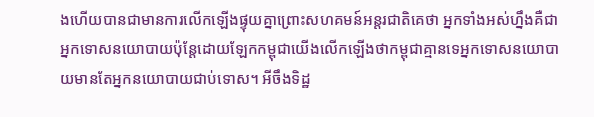ងហើយបានជាមានការលើកឡើងផ្ទុយគ្នាព្រោះសហគមន៍អន្តរជាតិគេថា អ្នកទាំងអស់ហ្នឹងគឺជាអ្នកទោសនយោបាយប៉ុន្តែដោយឡែកកម្ពុជាយើងលើកឡើងថាកម្ពុជាគ្មានទេអ្នកទោសនយោបាយមានតែអ្នកនយោបាយជាប់ទោស។ អីចឹងទិដ្ឋ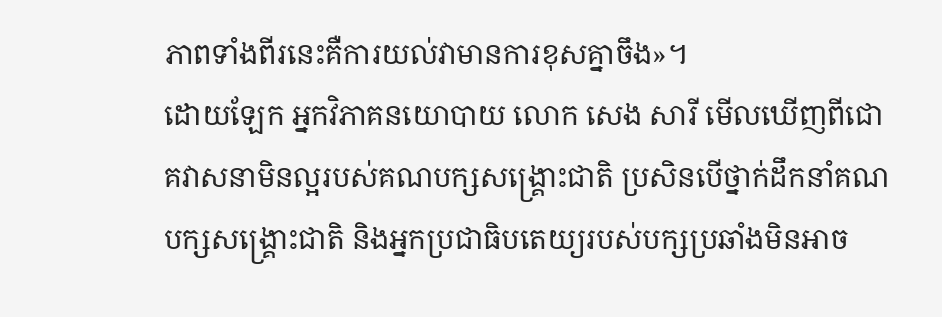ភាពទាំងពីរនេះគឺការយល់វាមានការខុសគ្នាចឹង»។
ដោយឡែក អ្នកវិភាគនយោបាយ លោក សេង សារី មើលឃើញពីជោគវាសនាមិនល្អរបស់គណបក្សសង្គ្រោះជាតិ ប្រសិនបើថ្នាក់ដឹកនាំគណបក្សសង្គ្រោះជាតិ និងអ្នកប្រជាធិបតេយ្យរបស់បក្សប្រឆាំងមិនអាច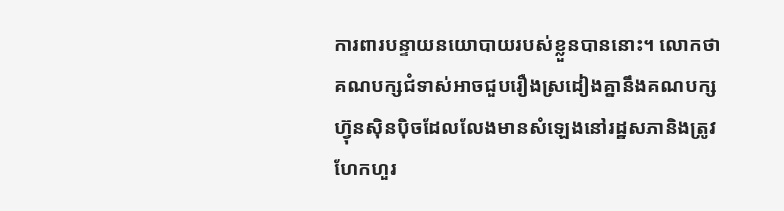ការពារបន្ទាយនយោបាយរបស់ខ្លួនបាននោះ។ លោកថាគណបក្សជំទាស់អាចជួបរឿងស្រដៀងគ្នានឹងគណបក្សហ្វ៊ុនស៊ិនប៉ិចដែលលែងមានសំឡេងនៅរដ្ឋសភានិងត្រូវហែកហួរ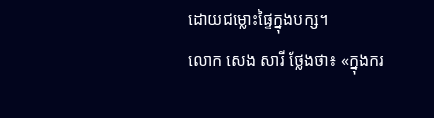ដោយជម្លោះផ្ទៃក្នុងបក្ស។
លោក សេង សារី ថ្លែងថា៖ «ក្នុងករ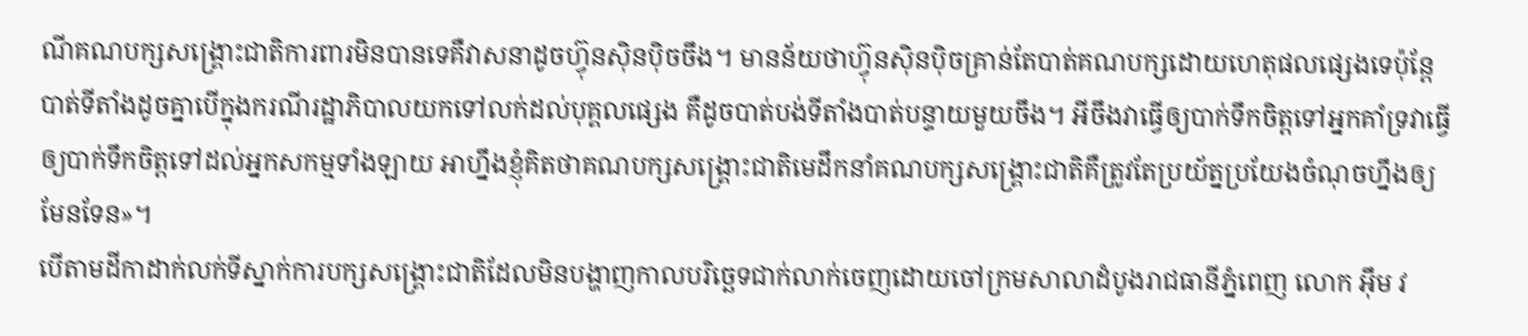ណីគណបក្សសង្គ្រោះជាតិការពារមិនបានទេគឺវាសនាដូចហ្វ៊ុនស៊ិនប៉ិចចឹង។ មានន័យថាហ្វ៊ុនស៊ិនប៉ិចគ្រាន់តែបាត់គណបក្សដោយហេតុផលផ្សេងទេប៉ុន្តែបាត់ទីតាំងដូចគ្នាបើក្នុងករណីរដ្ឋាភិបាលយកទៅលក់ដល់បុគ្គលផ្សេង គឺដូចបាត់បង់ទីតាំងបាត់បន្ទាយមួយចឹង។ អីចឹងវាធ្វើឲ្យបាក់ទឹកចិត្តទៅអ្នកគាំទ្រវាធ្វើឲ្យបាក់ទឹកចិត្តទៅដល់អ្នកសកម្មទាំងឡាយ អាហ្នឹងខ្ញុំគិតថាគណបក្សសង្គ្រោះជាតិមេដឹកនាំគណបក្សសង្គ្រោះជាតិគឺត្រូវតែប្រយ័ត្នប្រយែងចំណុចហ្នឹងឲ្យមែនទែន»។
បើតាមដីកាដាក់លក់ទីស្នាក់ការបក្សសង្គ្រោះជាតិដែលមិនបង្ហាញកាលបរិច្ឆេទជាក់លាក់ចេញដោយចៅក្រមសាលាដំបូងរាជធានីភ្នំពេញ លោក អ៊ឹម វ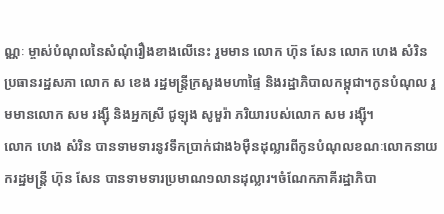ណ្ណៈ ម្ចាស់បំណុលនៃសំណុំរឿងខាងលើនេះ រួមមាន លោក ហ៊ុន សែន លោក ហេង សំរិន ប្រធានរដ្ឋសភា លោក ស ខេង រដ្ឋមន្រ្តីក្រសួងមហាផ្ទៃ និងរដ្ឋាភិបាលកម្ពុជា។កូនបំណុល រួមមានលោក សម រង្ស៊ី និងអ្នកស្រី ជូឡុង សូមួរ៉ា ភរិយារបស់លោក សម រង្ស៊ី។
លោក ហេង សំរិន បានទាមទារនូវទឹកប្រាក់ជាង៦ម៉ឺនដុល្លារពីកូនបំណុលខណៈលោកនាយករដ្ឋមន្ត្រី ហ៊ុន សែន បានទាមទារប្រមាណ១លានដុល្លារ។ចំណែកភាគីរដ្ឋាភិបា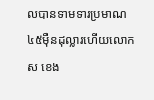លបានទាមទារប្រមាណ៤៥ម៉ឺនដុល្លារហើយលោក ស ខេង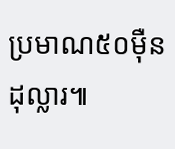ប្រមាណ៥០ម៉ឺនដុល្លារ៕